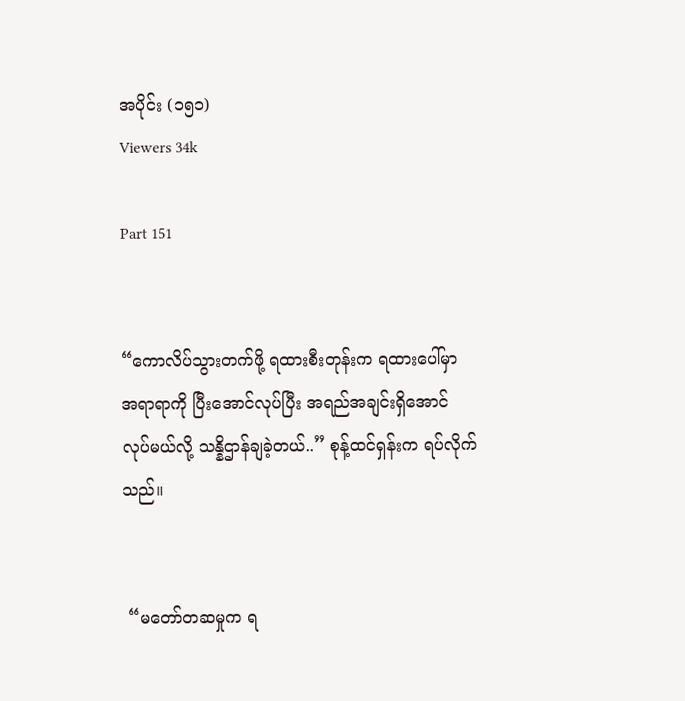အပိုင်း (၁၅၁)
Viewers 34k

Part 151


“ကောလိပ်သွားတက်ဖို့ ရထားစီးတုန်းက ရထားပေါ်မှာ အရာရာကို ပြီးအောင်လုပ်ပြီး အရည်အချင်းရှိအောင် လုပ်မယ်လို့ သန္နိဌာန်ချခဲ့တယ်..” စုန့်ထင်ရှန်းက ရပ်လိုက်သည်။


 “မတော်တဆမှုက ရ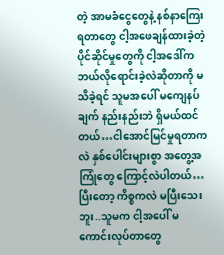တဲ့ အာမခံငွေတွေနဲ့ နစ်နာကြေးရတာတွေ ငါ့အဖေချန်ထားခဲ့တဲ့ ပိုင်ဆိုင်မှုတွေကို ငါ့အဒေါ်က ဘယ်လိုရောင်းခဲ့လဲဆိုတာကို မသိခဲ့ရင် သူမအပေါ် မကျေနပ်ချက် နည်းနည်းဘဲ ရှိမယ်ထင်တယ်…ငါအောင်မြင်မှုရတာကလဲ နှစ်ပေါင်းများစွာ အတွေ့အကြုံတွေ ကြောင့်လဲပါတယ်…ပြီးတော့ ကိစ္စကလဲ မပြီးသေးဘူး..သူမက ငါ့အပေါ် မကောင်းလုပ်တာတွေ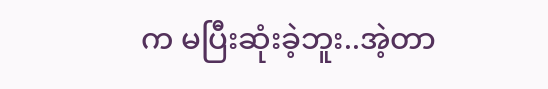က မပြီးဆုံးခဲ့ဘူး..အဲ့တာ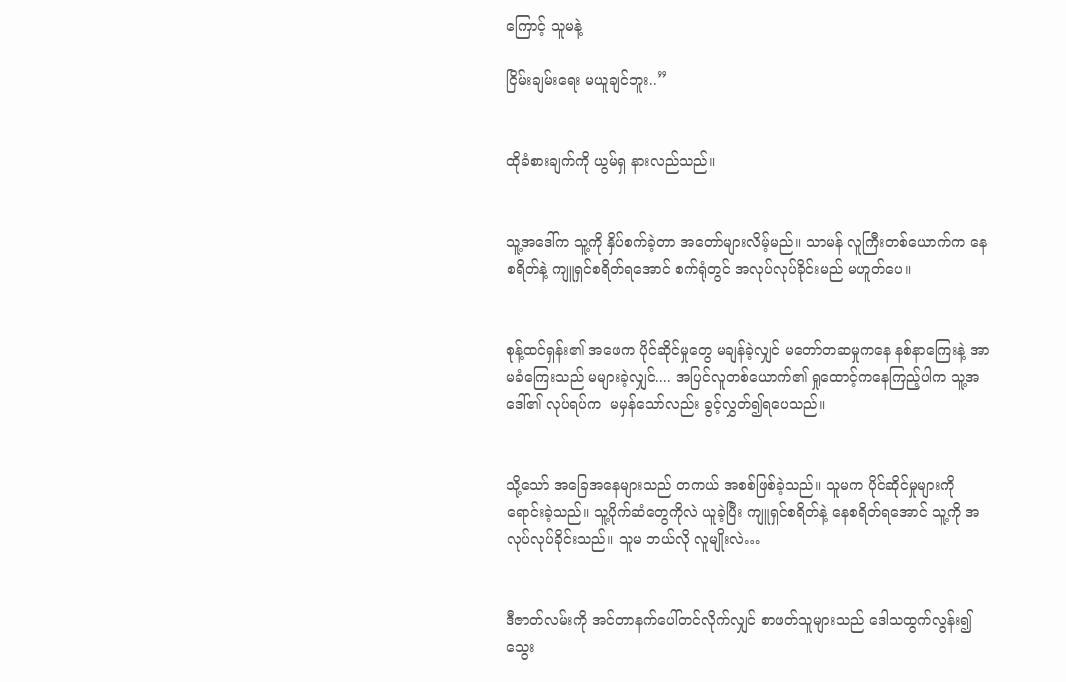ကြောင့် သူမနဲ့

ငြိမ်းချမ်းရေး မယူချင်ဘူး..”


ထိုခံစားချက်ကို ယွမ်ရှ နားလည်သည်။


သူ့အဒေါ်က သူ့ကို နှိပ်စက်ခဲ့တာ အတော်များလိမ့်မည်။ သာမန် လူကြီးတစ်ယောက်က နေစရိတ်နဲ့ ကျူရှင်စရိတ်ရအောင် စက်ရုံတွင် အလုပ်လုပ်ခိုင်းမည် မဟူတ်ပေ။


စုန့်ထင်ရှန်း၏ အဖေက ပိုင်ဆိုင်မှုတွေ မချန်ခဲ့လျှင် မတော်တဆမှုကနေ နစ်နာကြေးနဲ့ အာမခံကြေးသည် မများခဲ့လျှင်.... အပြင်လူတစ်ယောက်၏ ရှုထောင့်ကနေကြည့်ပါက သူ့အဒေါ်၏ လုပ်ရပ်က  မမှန်သော်လည်း ခွင့်လွှတ်၍ရပေသည်။


သို့သော် အခြေအနေများသည် တကယ် အစစ်ဖြစ်ခဲ့သည်။ သူမက ပိုင်ဆိုင်မှုများကို ရောင်းခဲ့သည်။ သူ့ပိုက်ဆံတွေကိုလဲ ယူခဲ့ပြီး ကျူရှင်စရိတ်နဲ့ နေစရိတ်ရအောင် သူ့ကို အလုပ်လုပ်ခိုင်းသည်။ သူမ ဘယ်လို လူမျိုးလဲ…


ဒီဇာတ်လမ်းကို အင်တာနက်ပေါ်တင်လိုက်လျှင် စာဖတ်သူများသည် ဒေါသထွက်လွန်း၍ သွေး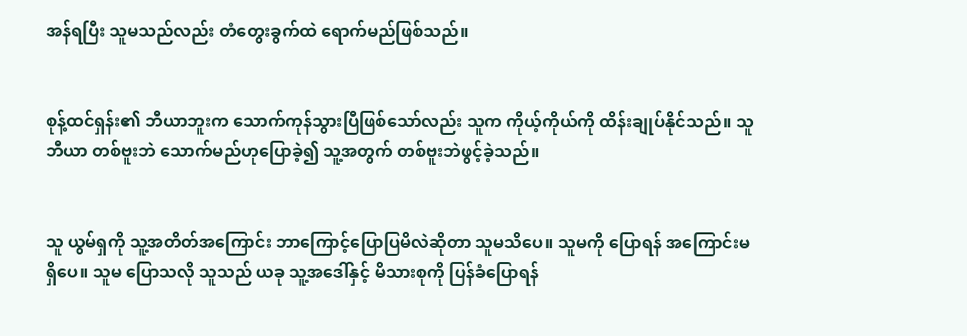အန်ရပြီး သူမသည်လည်း တံတွေးခွက်ထဲ ရောက်မည်ဖြစ်သည်။


စုန့်ထင်ရှန်း၏ ဘီယာဘူးက သောက်ကုန်သွားပြီဖြစ်သော်လည်း သူက ကိုယ့်ကိုယ်ကို ထိန်းချုပ်နိုင်သည်။ သူ ဘီယာ တစ်ဗူးဘဲ သောက်မည်ဟုပြောခဲ့၍ သူ့အတွက် တစ်ဗူးဘဲဖွင့်ခဲ့သည်။


သူ ယွမ်ရှကို သူ့အတိတ်အကြောင်း ဘာကြောင့်ပြောပြမိလဲဆိုတာ သူမသိပေ။ သူမကို ပြောရန် အကြောင်းမရှိပေ။ သူမ ပြောသလို သူသည် ယခု သူ့အဒေါ်နှင့် မိသားစုကို ပြန်ခံပြောရန်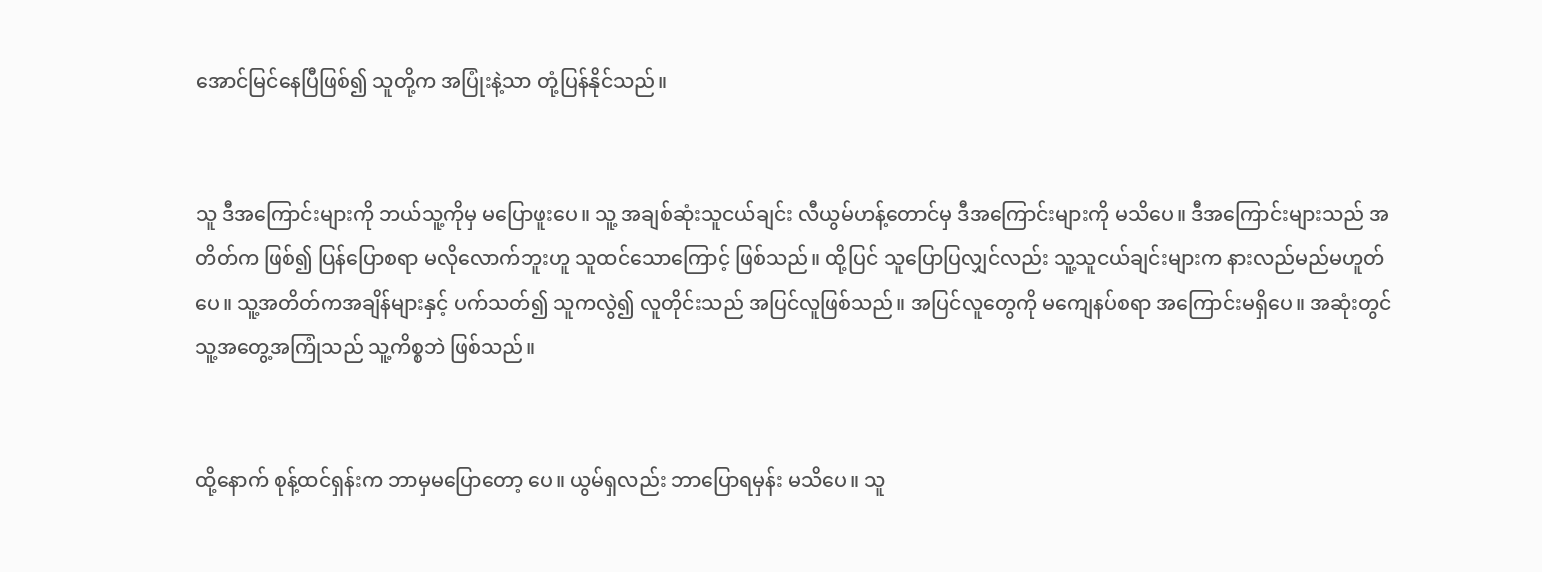အောင်မြင်နေပြီဖြစ်၍ သူတို့က အပြုံးနဲ့သာ တုံ့ပြန်နိုင်သည်။


သူ ဒီအကြောင်းများကို ဘယ်သူ့ကိုမှ မပြောဖူးပေ။ သူ့ အချစ်ဆုံးသူငယ်ချင်း လီယွမ်ဟန့်တောင်မှ ဒီအကြောင်းများကို မသိပေ။ ဒီအကြောင်းများသည် အတိတ်က ဖြစ်၍ ပြန်ပြောစရာ မလိုလောက်ဘူးဟူ သူထင်သောကြောင့် ဖြစ်သည်။ ထို့ပြင် သူပြောပြလျှင်လည်း သူ့သူငယ်ချင်းများက နားလည်မည်မဟူတ်ပေ။ သူ့အတိတ်ကအချိန်များနှင့် ပက်သတ်၍ သူကလွဲ၍ လူတိုင်းသည် အပြင်လူဖြစ်သည်။ အပြင်လူတွေကို မကျေနပ်စရာ အကြောင်းမရှိပေ။ အဆုံးတွင် သူ့အတွေ့အကြုံသည် သူ့ကိစ္စဘဲ ဖြစ်သည်။


ထို့နောက် စုန့်ထင်ရှန်းက ဘာမှမပြောတော့ ပေ။ ယွမ်ရှလည်း ဘာပြောရမှန်း မသိပေ။ သူ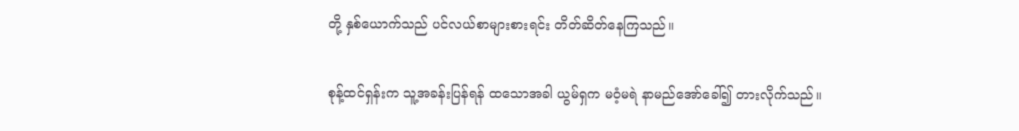တို့ နှစ်ယောက်သည် ပင်လယ်စာများစားရင်း တိတ်ဆိတ်နေကြသည်။


စုန့်ထင်ရှန်းက သူ့အခန်းပြန်ရန် ထသောအခါ ယွမ်ရှက မဝံ့မရဲ နာမည်အော်ခေါ်၍ တားလိုက်သည်။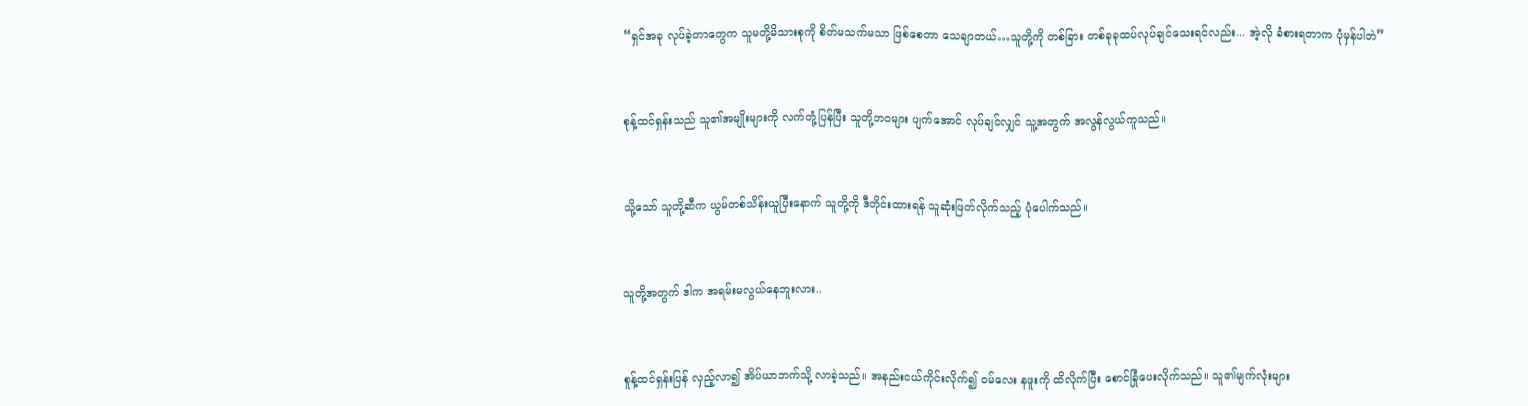“ရှင်အခု လုပ်ခဲ့တာတွေက သူမတို့မိသားစုကို စိတ်မသက်မသာ ဖြစ်စေတာ သေချာတယ်…သူတို့ကို တစ်ခြား တစ်ခုခုထပ်လုပ်ချင်သေးရင်လည်း... အဲ့လို ခံစားရတာက ပုံမှန်ပါဘဲ”


စုန့်ထင်ရှန်းသည် သူ၏အမျိုးများကို လက်တုံ့ပြန်ပြီး သူတို့ဘဝများ ပျက်အောင် လုပ်ချင်လျှင် သူ့အတွက် အလွန်လွယ်ကူသည်။


သို့သော် သူတို့ဆီက ယွမ်တစ်သိန်းယူပြီးနောက် သူတို့ကို ဒီတိုင်းထားရန် သူဆုံးဖြတ်လိုက်သည့် ပုံပေါက်သည်။


သူတို့အတွက် ဒါက အရမ်းမလွယ်နေဘူးလား..


စူန့်ထင်ရှန်းပြန် လှည့်လာ၍ အိပ်ယာဘက်သို့ လာခဲ့သည်။ အနည်းငယ်ကိုင်းလိုက်၍ ဝမ်လေး နဖူးကို ထိလိုက်ပြီး စောင်ခြုံပေးလိုက်သည်။ သူ၏မျက်လုံးများ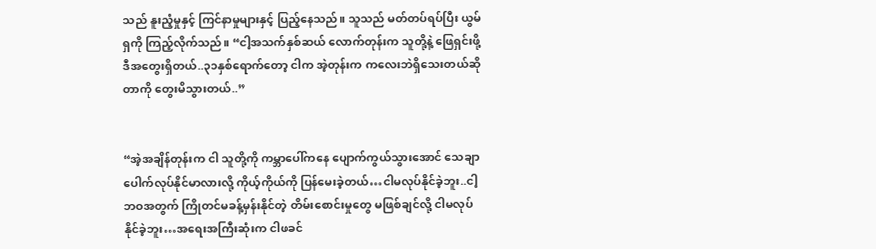သည် နူးညံ့မှုနှင့် ကြင်နာမှုများနှင့် ပြည့်နေသည်။ သူသည် မတ်တပ်ရပ်ပြီး ယွမ်ရှကို ကြည့်လိုက်သည်။ “ငါ့အသက်နှစ်ဆယ် လောက်တုန်းက သူတို့နဲ့ ဖြေရှင်းဖို့ ဒီအတွေးရှိတယ်..၃၁နှစ်ရောက်တော့ ငါက အဲ့တုန်းက ကလေးဘဲရှိသေးတယ်ဆိုတာကို တွေးမိသွားတယ်..”


“အဲ့အချိန်တုန်းက ငါ သူတို့ကို ကမ္ဘာပေါ်ကနေ ပျောက်ကွယ်သွားအောင် သေချာပေါက်လုပ်နိုင်မာလားလို့ ကိုယ့်ကိုယ်ကို ပြန်မေးခဲ့တယ်…ငါမလုပ်နိုင်ခဲ့ဘူး..ငါ့ဘဝအတွက် ကြိုတင်မခန့်မှန်းနိုင်တဲ့ တိမ်းစောင်းမှုတွေ မဖြစ်ချင်လို့ ငါမလုပ်နိုင်ခဲ့ဘူး…အရေးအကြီးဆုံးက ငါဖခင်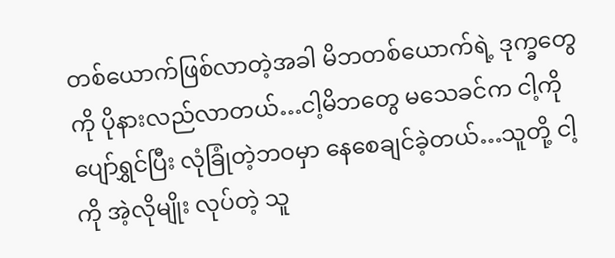တစ်ယောက်ဖြစ်လာတဲ့အခါ မိဘတစ်ယောက်ရဲ့ ဒုက္ခတွေကို ပိုနားလည်လာတယ်…ငါ့မိဘတွေ မသေခင်က ငါ့ကို ပျော်ရွှင်ပြီး လုံခြုံတဲ့ဘဝမှာ နေစေချင်ခဲ့တယ်…သူတို့ ငါ့ကို အဲ့လိုမျိုး လုပ်တဲ့ သူ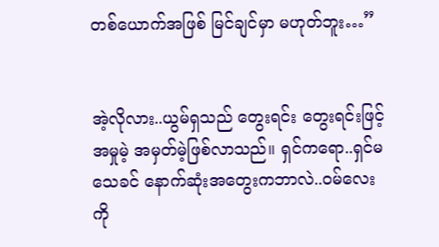တစ်ယောက်အဖြစ် မြင်ချင်မှာ မဟုတ်ဘူး…”


အဲ့လိုလား..ယွမ်ရှသည် တွေးရင်း တွေးရင်းဖြင့် အမှုမဲ့ အမှတ်မဲ့ဖြစ်လာသည်။ ရှင်ကရော..ရှင်မသေခင် နောက်ဆုံးအတွေးကဘာလဲ..ဝမ်လေးကို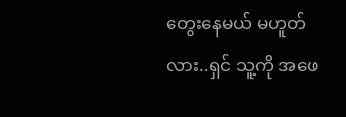တွေးနေမယ် မဟူတ်လား..ရှင် သူ့ကို အဖေ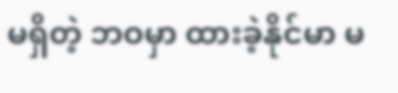မရှိတဲ့ ဘဝမှာ ထားခဲ့နိုင်မာ မ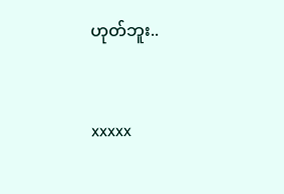ဟုတ်ဘူး..


xxxxx